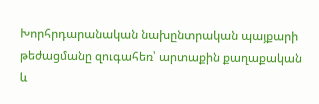Խորհրդարանական նախընտրական պայքարի թեժացմանը զուգահեռ՝ արտաքին քաղաքական և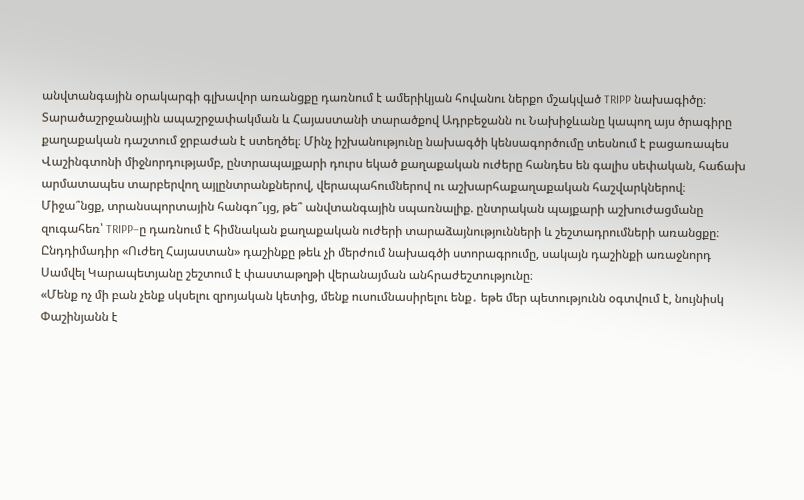անվտանգային օրակարգի գլխավոր առանցքը դառնում է ամերիկյան հովանու ներքո մշակված TRIPP նախագիծը։ Տարածաշրջանային ապաշրջափակման և Հայաստանի տարածքով Ադրբեջանն ու Նախիջևանը կապող այս ծրագիրը քաղաքական դաշտում ջրբաժան է ստեղծել։ Մինչ իշխանությունը նախագծի կենսագործումը տեսնում է բացառապես Վաշինգտոնի միջնորդությամբ, ընտրապայքարի դուրս եկած քաղաքական ուժերը հանդես են գալիս սեփական, հաճախ արմատապես տարբերվող այլընտրանքներով, վերապահումներով ու աշխարհաքաղաքական հաշվարկներով։
Միջա՞նցք, տրանսպորտային հանգո՞ւյց, թե՞ անվտանգային սպառնալիք. ընտրական պայքարի աշխուժացմանը զուգահեռ՝ TRIPP–ը դառնում է հիմնական քաղաքական ուժերի տարաձայնությունների և շեշտադրումների առանցքը։
Ընդդիմադիր «Ուժեղ Հայաստան» դաշինքը թեև չի մերժում նախագծի ստորագրումը, սակայն դաշինքի առաջնորդ Սամվել Կարապետյանը շեշտում է փաստաթղթի վերանայման անհրաժեշտությունը։
«Մենք ոչ մի բան չենք սկսելու զրոյական կետից, մենք ուսումնասիրելու ենք․ եթե մեր պետությունն օգտվում է, նույնիսկ Փաշինյանն է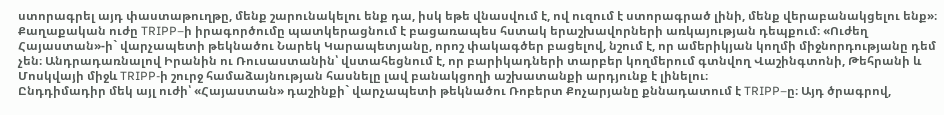ստորագրել այդ փաստաթուղթը, մենք շարունակելու ենք դա, իսկ եթե վնասվում է, ով ուզում է ստորագրած լինի, մենք վերաբանակցելու ենք»։
Քաղաքական ուժը TRIPP–ի իրագործումը պատկերացնում է բացառապես հստակ երաշխավորների առկայության դեպքում։ «Ուժեղ Հայաստան»-ի` վարչապետի թեկնածու Նարեկ Կարապետյանը, որոշ փակագծեր բացելով, նշում է, որ ամերիկյան կողմի միջնորդությանը դեմ չեն։ Անդրադառնալով Իրանին ու Ռուսաստանին՝ վստահեցնում է, որ բարիկադների տարբեր կողմերում գտնվող Վաշինգտոնի, Թեհրանի և Մոսկվայի միջև TRIPP-ի շուրջ համաձայնության հասնելը լավ բանակցողի աշխատանքի արդյունք է լինելու։
Ընդդիմադիր մեկ այլ ուժի՝ «Հայաստան» դաշինքի` վարչապետի թեկնածու Ռոբերտ Քոչարյանը քննադատում է TRIPP–ը։ Այդ ծրագրով,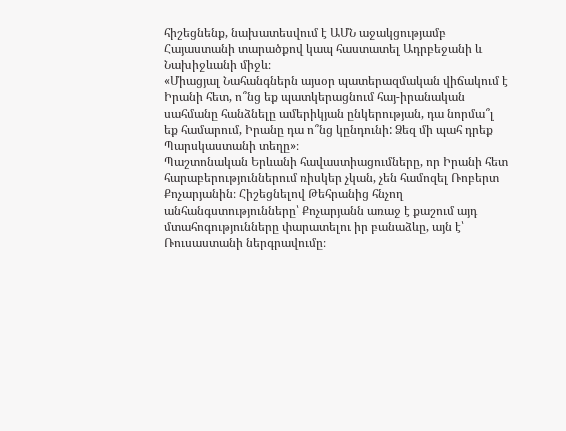հիշեցնենք, նախատեսվում է ԱՄՆ աջակցությամբ Հայաստանի տարածքով կապ հաստատել Ադրբեջանի և Նախիջևանի միջև։
«Միացյալ Նահանգներն այսօր պատերազմական վիճակում է Իրանի հետ, ո՞նց եք պատկերացնում հայ-իրանական սահմանը հանձնելը ամերիկյան ընկերության, դա նորմա՞լ եք համարում, Իրանը դա ո՞նց կընդունի: Ձեզ մի պահ դրեք Պարսկաստանի տեղը»։
Պաշտոնական Երևանի հավաստիացումները, որ Իրանի հետ հարաբերություններում ռիսկեր չկան, չեն համոզել Ռոբերտ Քոչարյանին։ Հիշեցնելով Թեհրանից հնչող անհանգստությունները՝ Քոչարյանն առաջ է քաշում այդ մտահոգությունները փարատելու իր բանաձևը, այն է՝ Ռուսաստանի ներգրավումը։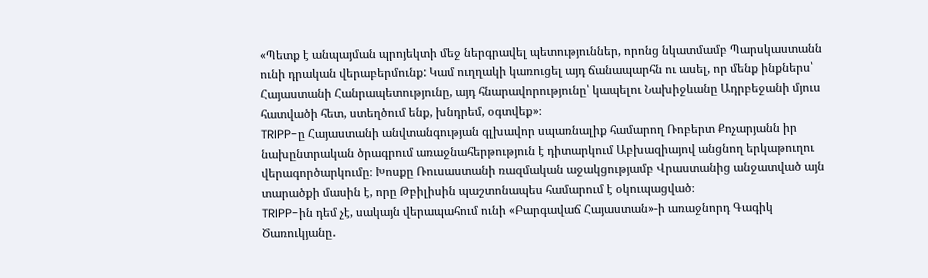«Պետք է անպայման պրոյեկտի մեջ ներգրավել պետություններ, որոնց նկատմամբ Պարսկաստանն ունի դրական վերաբերմունք: Կամ ուղղակի կառուցել այդ ճանապարհն ու ասել, որ մենք ինքներս՝ Հայաստանի Հանրապետությունը, այդ հնարավորությունը՝ կապելու Նախիջևանը Ադրբեջանի մյուս հատվածի հետ, ստեղծում ենք, խնդրեմ, օգտվեք»։
TRIPP-ը Հայաստանի անվտանգության գլխավոր սպառնալիք համարող Ռոբերտ Քոչարյանն իր նախընտրական ծրագրում առաջնահերթություն է դիտարկում Աբխազիայով անցնող երկաթուղու վերագործարկումը։ Խոսքը Ռուսաստանի ռազմական աջակցությամբ Վրաստանից անջատված այն տարածքի մասին է, որը Թբիլիսին պաշտոնապես համարում է օկուպացված։
TRIPP-ին դեմ չէ, սակայն վերապահում ունի «Բարգավաճ Հայաստան»-ի առաջնորդ Գագիկ Ծառուկյանը․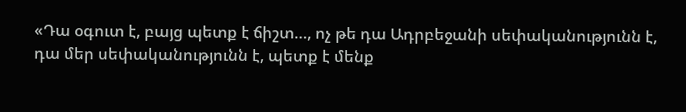«Դա օգուտ է, բայց պետք է ճիշտ…, ոչ թե դա Ադրբեջանի սեփականությունն է, դա մեր սեփականությունն է, պետք է մենք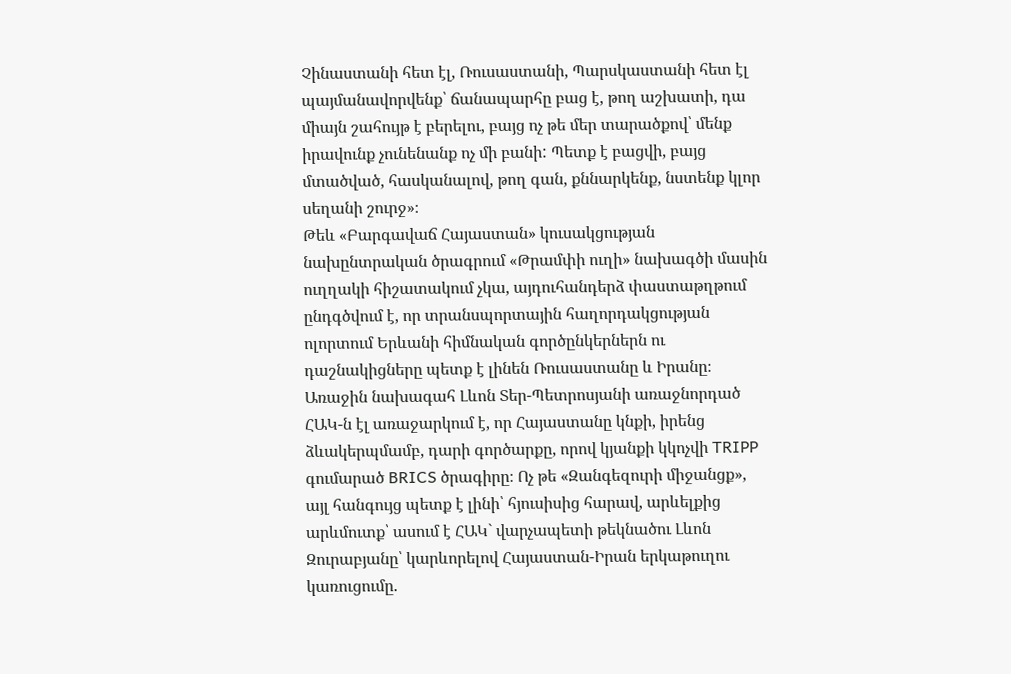Չինաստանի հետ էլ, Ռուսաստանի, Պարսկաստանի հետ էլ պայմանավորվենք՝ ճանապարհը բաց է, թող աշխատի, դա միայն շահույթ է բերելու, բայց ոչ թե մեր տարածքով՝ մենք իրավունք չունենանք ոչ մի բանի: Պետք է բացվի, բայց մտածված, հասկանալով, թող գան, քննարկենք, նստենք կլոր սեղանի շուրջ»։
Թեև «Բարգավաճ Հայաստան» կուսակցության նախընտրական ծրագրում «Թրամփի ուղի» նախագծի մասին ուղղակի հիշատակում չկա, այդուհանդերձ փաստաթղթում ընդգծվում է, որ տրանսպորտային հաղորդակցության ոլորտում Երևանի հիմնական գործընկերներն ու դաշնակիցները պետք է լինեն Ռուսաստանը և Իրանը։
Առաջին նախագահ Լևոն Տեր-Պետրոսյանի առաջնորդած ՀԱԿ-ն էլ առաջարկում է, որ Հայաստանը կնքի, իրենց ձևակերպմամբ, դարի գործարքը, որով կյանքի կկոչվի TRIPP գումարած BRICS ծրագիրը։ Ոչ թե «Զանգեզուրի միջանցք», այլ հանգույց պետք է լինի՝ հյուսիսից հարավ, արևելքից արևմուտք՝ ասում է ՀԱԿ` վարչապետի թեկնածու Լևոն Զուրաբյանը՝ կարևորելով Հայաստան-Իրան երկաթուղու կառուցումը.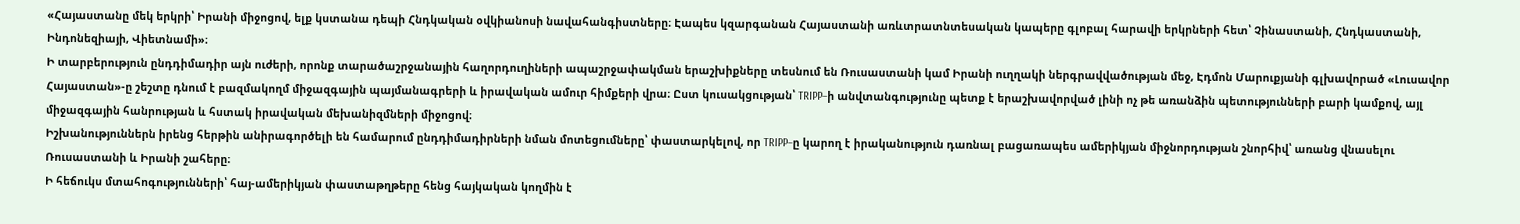«Հայաստանը մեկ երկրի՝ Իրանի միջոցով, ելք կստանա դեպի Հնդկական օվկիանոսի նավահանգիստները։ Էապես կզարգանան Հայաստանի առևտրատնտեսական կապերը գլոբալ հարավի երկրների հետ՝ Չինաստանի, Հնդկաստանի, Ինդոնեզիայի, Վիետնամի»։
Ի տարբերություն ընդդիմադիր այն ուժերի, որոնք տարածաշրջանային հաղորդուղիների ապաշրջափակման երաշխիքները տեսնում են Ռուսաստանի կամ Իրանի ուղղակի ներգրավվածության մեջ, Էդմոն Մարուքյանի գլխավորած «Լուսավոր Հայաստան»-ը շեշտը դնում է բազմակողմ միջազգային պայմանագրերի և իրավական ամուր հիմքերի վրա։ Ըստ կուսակցության՝ TRIPP–ի անվտանգությունը պետք է երաշխավորված լինի ոչ թե առանձին պետությունների բարի կամքով, այլ միջազգային հանրության և հստակ իրավական մեխանիզմների միջոցով։
Իշխանություններն իրենց հերթին անիրագործելի են համարում ընդդիմադիրների նման մոտեցումները՝ փաստարկելով, որ TRIPP–ը կարող է իրականություն դառնալ բացառապես ամերիկյան միջնորդության շնորհիվ՝ առանց վնասելու Ռուսաստանի և Իրանի շահերը։
Ի հեճուկս մտահոգությունների՝ հայ-ամերիկյան փաստաթղթերը հենց հայկական կողմին է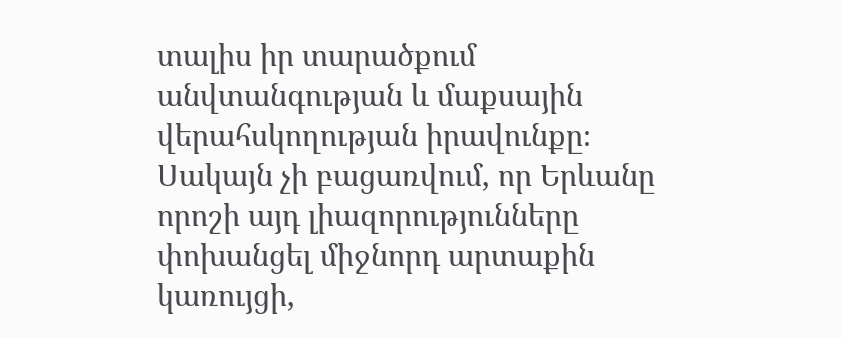տալիս իր տարածքում անվտանգության և մաքսային վերահսկողության իրավունքը։ Սակայն չի բացառվում, որ Երևանը որոշի այդ լիազորությունները փոխանցել միջնորդ արտաքին կառույցի,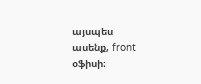այսպես ասենք, front օֆիսի։